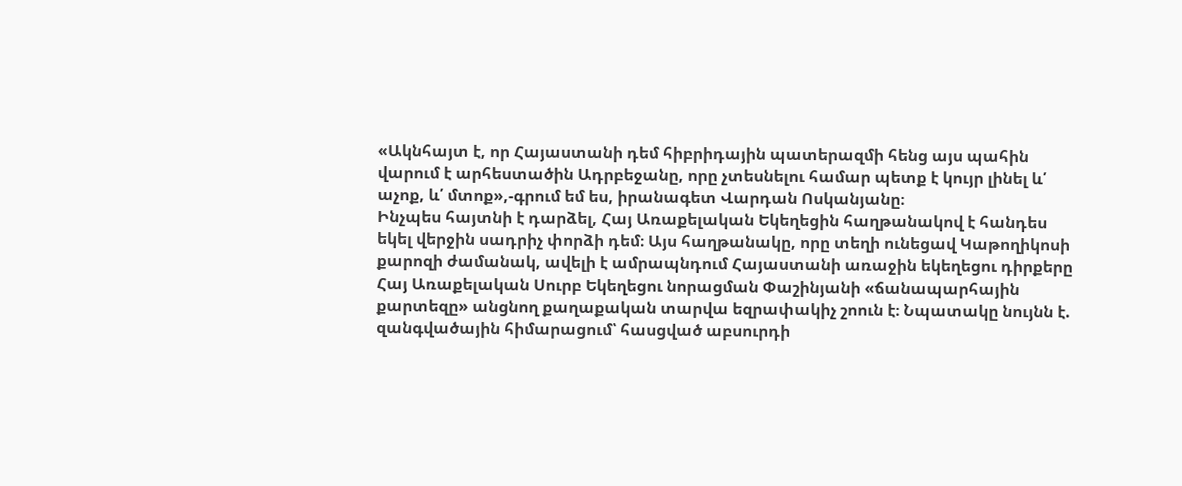«Ակնհայտ է, որ Հայաստանի դեմ հիբրիդային պատերազմի հենց այս պահին վարում է արհեստածին Ադրբեջանը, որը չտեսնելու համար պետք է կույր լինել և՛ աչոք, և՛ մտոք»,-գրում եմ ես, իրանագետ Վարդան Ոսկանյանը։
Ինչպես հայտնի է դարձել, Հայ Առաքելական Եկեղեցին հաղթանակով է հանդես եկել վերջին սադրիչ փորձի դեմ։ Այս հաղթանակը, որը տեղի ունեցավ Կաթողիկոսի քարոզի ժամանակ, ավելի է ամրապնդում Հայաստանի առաջին եկեղեցու դիրքերը
Հայ Առաքելական Սուրբ Եկեղեցու նորացման Փաշինյանի «ճանապարհային քարտեզը» անցնող քաղաքական տարվա եզրափակիչ շոուն է։ Նպատակը նույնն է. զանգվածային հիմարացում՝ հասցված աբսուրդի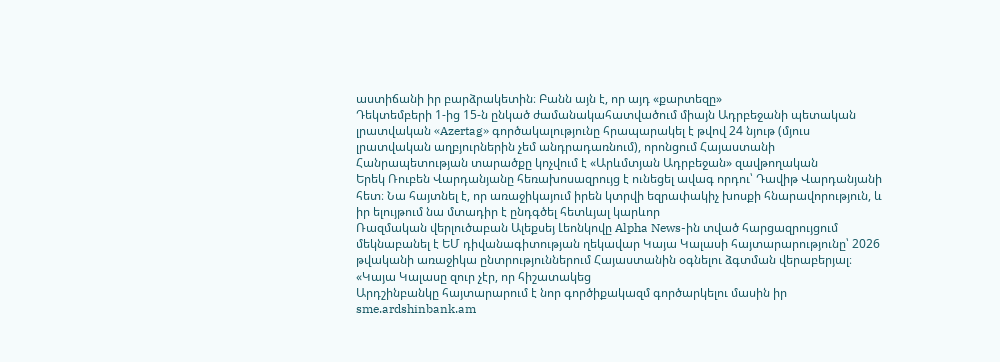աստիճանի իր բարձրակետին։ Բանն այն է, որ այդ «քարտեզը»
Դեկտեմբերի 1-ից 15-ն ընկած ժամանակահատվածում միայն Ադրբեջանի պետական լրատվական «Azertag» գործակալությունը հրապարակել է թվով 24 նյութ (մյուս լրատվական աղբյուրներին չեմ անդրադառնում), որոնցում Հայաստանի Հանրապետության տարածքը կոչվում է «Արևմտյան Ադրբեջան» զավթողական
Երեկ Ռուբեն Վարդանյանը հեռախոսազրույց է ունեցել ավագ որդու՝ Դավիթ Վարդանյանի հետ։ Նա հայտնել է, որ առաջիկայում իրեն կտրվի եզրափակիչ խոսքի հնարավորություն, և իր ելույթում նա մտադիր է ընդգծել հետևյալ կարևոր
Ռազմական վերլուծաբան Ալեքսեյ Լեոնկովը Alpha News-ին տված հարցազրույցում մեկնաբանել է ԵՄ դիվանագիտության ղեկավար Կայա Կալասի հայտարարությունը՝ 2026 թվականի առաջիկա ընտրություններում Հայաստանին օգնելու ձգտման վերաբերյալ։ «Կայա Կալասը զուր չէր, որ հիշատակեց
Արդշինբանկը հայտարարում է նոր գործիքակազմ գործարկելու մասին իր sme.ardshinbank.am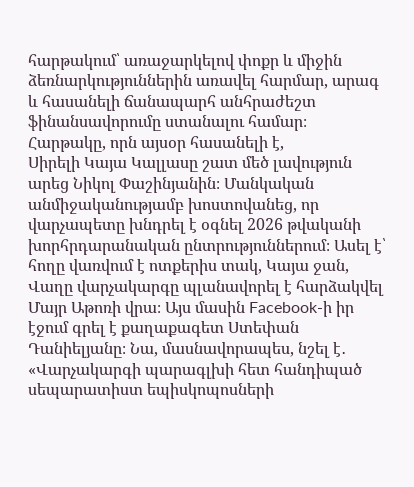հարթակում՝ առաջարկելով փոքր և միջին ձեռնարկություններին առավել հարմար, արագ և հասանելի ճանապարհ անհրաժեշտ ֆինանսավորումը ստանալու համար։ Հարթակը, որն այսօր հասանելի է,
Սիրելի Կայա Կալլասը շատ մեծ լավություն արեց Նիկոլ Փաշինյանին։ Մանկական անմիջականությամբ խոստովանեց, որ վարչապետը խնդրել է օգնել 2026 թվականի խորհրդարանական ընտրություններում։ Ասել է՝ հողը վառվում է ոտքերիս տակ, Կայա ջան,
Վաղը վարչակարգը պլանավորել է հարձակվել Մայր Աթոռի վրա։ Այս մասին Facebook-ի իր էջում գրել է քաղաքագետ Ստեփան Դանիելյանը։ Նա, մասնավորապես, նշել է․ «Վարչակարգի պարագլխի հետ հանդիպած սեպարատիստ եպիսկոպոսների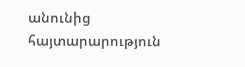անունից հայտարարություն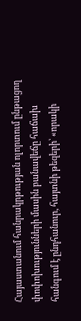Հայաստանում հանրակրթության ոլորտում ընթացող փոփոխությունների մասին բանավեճը հաճախ հանգում է ընդհանուր, հայտնի թեզերի՝ «որակի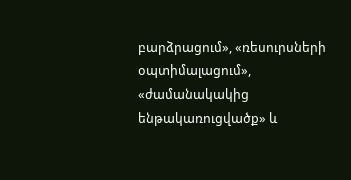բարձրացում», «ռեսուրսների օպտիմալացում», «ժամանակակից ենթակառուցվածք» և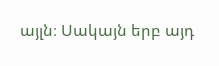այլն։ Սակայն երբ այդ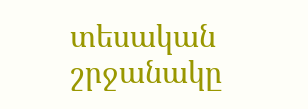տեսական շրջանակը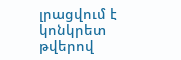լրացվում է կոնկրետ թվերով